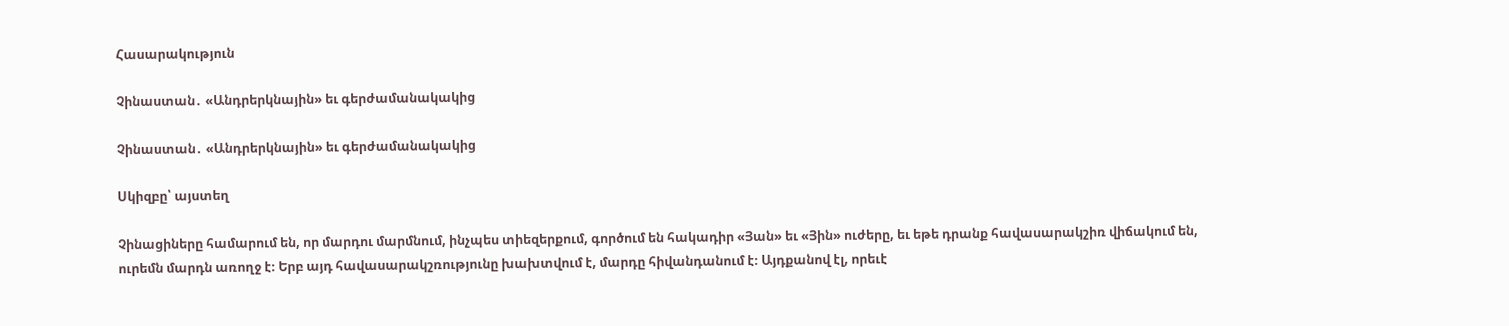Հասարակություն

Չինաստան․ «Անդրերկնային» եւ գերժամանակակից

Չինաստան․ «Անդրերկնային» եւ գերժամանակակից

Սկիզբը՝ այստեղ

Չինացիները համարում են, որ մարդու մարմնում, ինչպես տիեզերքում, գործում են հակադիր «Յան» եւ «Յին» ուժերը, եւ եթե դրանք հավասարակշիռ վիճակում են, ուրեմն մարդն առողջ է։ Երբ այդ հավասարակշռությունը խախտվում է, մարդը հիվանդանում է։ Այդքանով էլ, որեւէ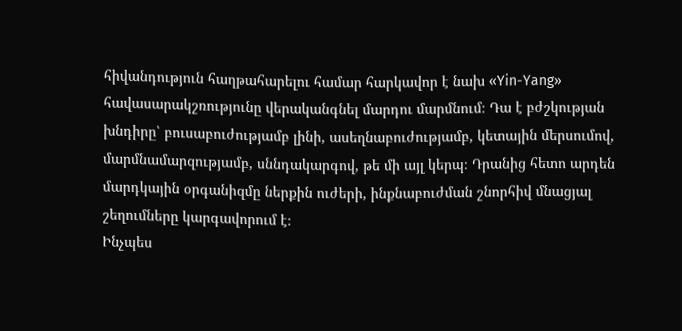հիվանդություն հաղթահարելու համար հարկավոր է նախ «Yin-Yang» հավասարակշռությունը վերականգնել մարդու մարմնում։ Դա է բժշկության խնդիրը՝ բուսաբուժությամբ լինի, ասեղնաբուժությամբ, կետային մերսումով, մարմնամարզությամբ, սննդակարգով, թե մի այլ կերպ։ Դրանից հետո արդեն մարդկային օրգանիզմը ներքին ուժերի, ինքնաբուժման շնորհիվ մնացյալ շեղումները կարգավորում է։
Ինչպես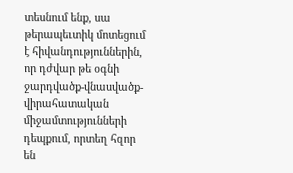տեսնում ենք, սա թերապեւտիկ մոտեցում է հիվանդություններին, որ դժվար թե օգնի ջարդվածք-վնասվածք-վիրահատական միջամտությունների դեպքում, որտեղ հզոր են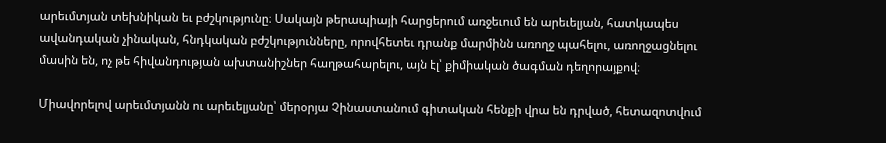արեւմտյան տեխնիկան եւ բժշկությունը։ Սակայն թերապիայի հարցերում առջեւում են արեւելյան, հատկապես ավանդական չինական, հնդկական բժշկությունները, որովհետեւ դրանք մարմինն առողջ պահելու, առողջացնելու մասին են, ոչ թե հիվանդության ախտանիշներ հաղթահարելու, այն էլ՝ քիմիական ծագման դեղորայքով։

Միավորելով արեւմտյանն ու արեւելյանը՝ մերօրյա Չինաստանում գիտական հենքի վրա են դրված, հետազոտվում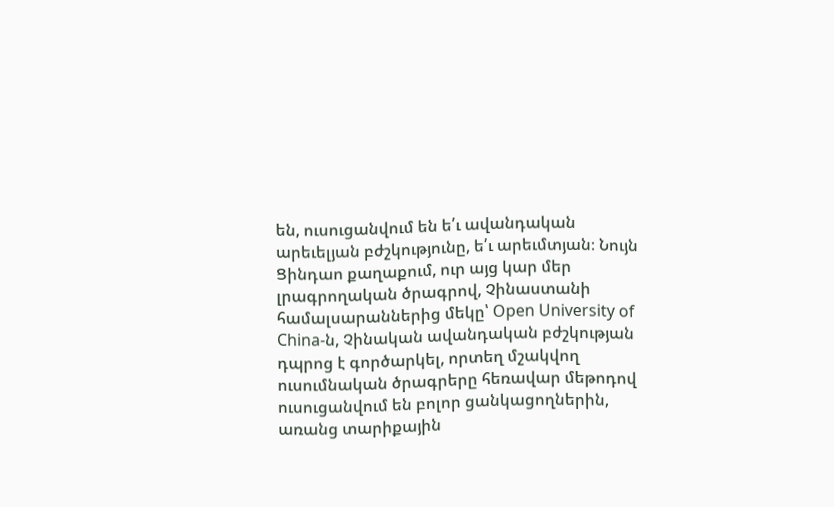են, ուսուցանվում են ե՛ւ ավանդական արեւելյան բժշկությունը, ե՛ւ արեւմտյան։ Նույն Ցինդաո քաղաքում, ուր այց կար մեր լրագրողական ծրագրով, Չինաստանի համալսարաններից մեկը՝ Open University of China-ն, Չինական ավանդական բժշկության դպրոց է գործարկել, որտեղ մշակվող ուսումնական ծրագրերը հեռավար մեթոդով ուսուցանվում են բոլոր ցանկացողներին, առանց տարիքային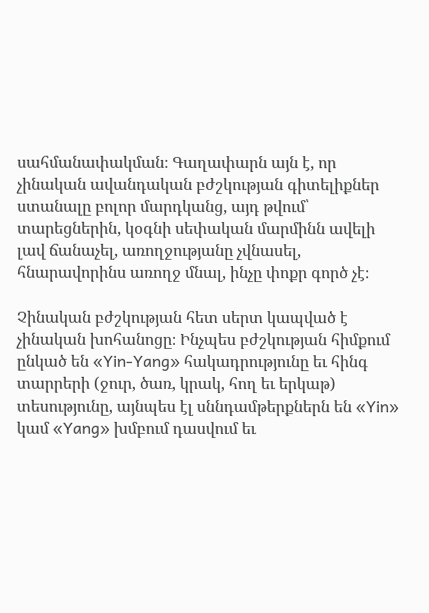սահմանափակման։ Գաղափարն այն է, որ չինական ավանդական բժշկության գիտելիքներ ստանալը բոլոր մարդկանց, այդ թվում՝ տարեցներին, կօգնի սեփական մարմինն ավելի լավ ճանաչել, առողջությանը չվնասել, հնարավորինս առողջ մնալ, ինչը փոքր գործ չէ։

Չինական բժշկության հետ սերտ կապված է չինական խոհանոցը։ Ինչպես բժշկության հիմքում ընկած են «Yin-Yang» հակադրությունը եւ հինգ տարրերի (ջուր, ծառ, կրակ, հող եւ երկաթ) տեսությունը, այնպես էլ սննդամթերքներն են «Yin» կամ «Yang» խմբում դասվում եւ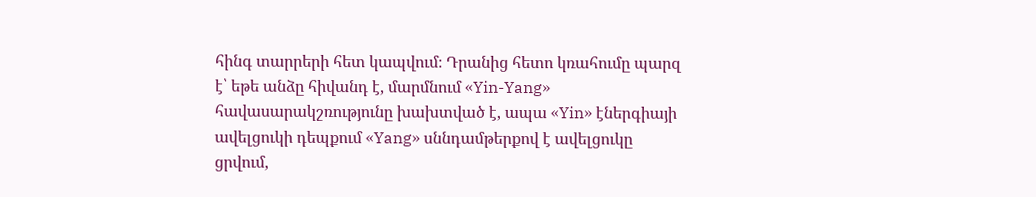հինգ տարրերի հետ կապվում։ Դրանից հետո կռահումը պարզ է՝ եթե անձը հիվանդ է, մարմնում «Yin-Yang» հավասարակշռությունը խախտված է, ապա «Yin» էներգիայի ավելցուկի դեպքում «Yang» սննդամթերքով է ավելցուկը ցրվում,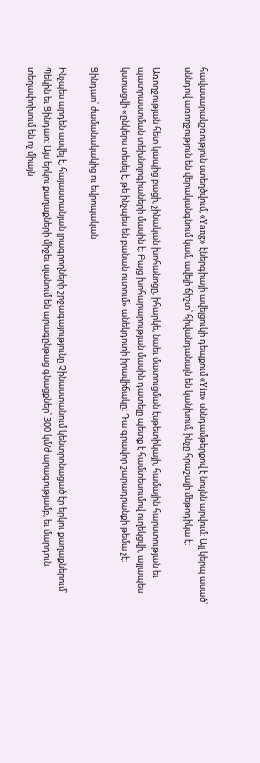հավասարակշռություն ստեղծվում, «Yang» էներգիայի ավելցուկի դեպքում «Yin» սննդամթերքով է նույնն արվում։ Այլ կերպ ասած՝ սննդով առողջություն են վերականգնում կամ, ավելի ճիշտ՝ հիվանդանալն են կանխում, ինչը հրաշալի մեթոդիկա է։

Առողջության հետ կապից բացի, չինական խոհանոցը, իհարկե, նաեւ մատուցման էսթետիկայի, համային հարստության եւ պատրաստման տեխնոլոգիաների մասին է։ Բայց խոհարարության մասին դատելը պետք է համտեսումով ուղեկցվի, այլապես կստացվի «ընկերս տեսել է, թե ինչպես են բանան ուտում» անեկդոտի իրավիճակը։ Դա գրավոր շարադրանքի թեմա չէ։

Ցինդաո՝ ժամանակակից ու եվրոպական

Ինչպես արդեն ասվել է, հայաստանյան լրագրողների շրջագայությունը Չինաստանում կենտրոնացած էր երկու քաղաքներում՝ Պեկին եւ Ցինդաո։ Այս երկու քաղաքների միջեւ սլանում են արագընթաց գնացքներ՝ 300 կմ/ժ արագությամբ, եւ մարդուն տեղափոխում են ոչ միայն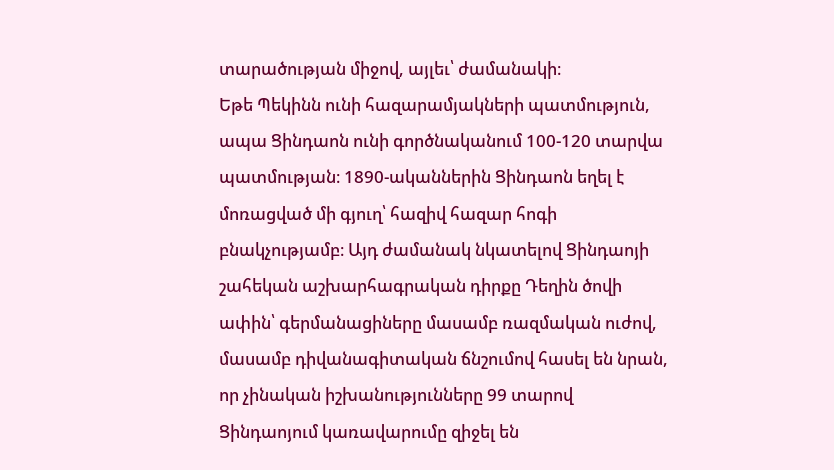տարածության միջով, այլեւ՝ ժամանակի։
Եթե Պեկինն ունի հազարամյակների պատմություն, ապա Ցինդաոն ունի գործնականում 100-120 տարվա պատմության։ 1890-ականներին Ցինդաոն եղել է մոռացված մի գյուղ՝ հազիվ հազար հոգի բնակչությամբ։ Այդ ժամանակ նկատելով Ցինդաոյի շահեկան աշխարհագրական դիրքը Դեղին ծովի ափին՝ գերմանացիները մասամբ ռազմական ուժով, մասամբ դիվանագիտական ճնշումով հասել են նրան, որ չինական իշխանությունները 99 տարով Ցինդաոյում կառավարումը զիջել են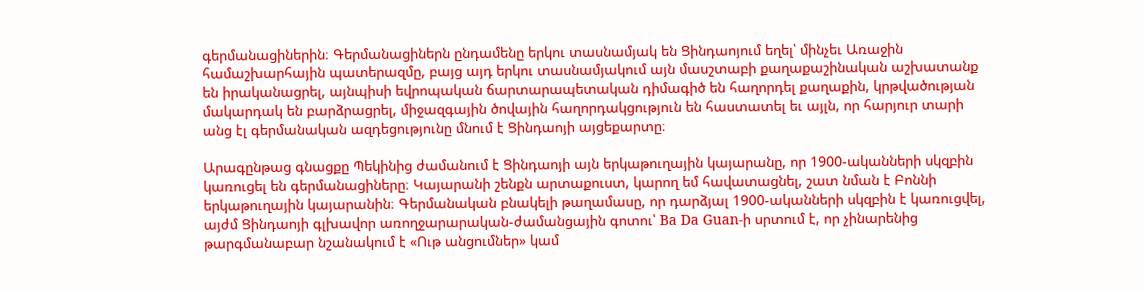գերմանացիներին։ Գերմանացիներն ընդամենը երկու տասնամյակ են Ցինդաոյում եղել՝ մինչեւ Առաջին համաշխարհային պատերազմը, բայց այդ երկու տասնամյակում այն մասշտաբի քաղաքաշինական աշխատանք են իրականացրել, այնպիսի եվրոպական ճարտարապետական դիմագիծ են հաղորդել քաղաքին, կրթվածության մակարդակ են բարձրացրել, միջազգային ծովային հաղորդակցություն են հաստատել եւ այլն, որ հարյուր տարի անց էլ գերմանական ազդեցությունը մնում է Ցինդաոյի այցեքարտը։

Արագընթաց գնացքը Պեկինից ժամանում է Ցինդաոյի այն երկաթուղային կայարանը, որ 1900-ականների սկզբին կառուցել են գերմանացիները։ Կայարանի շենքն արտաքուստ, կարող եմ հավատացնել, շատ նման է Բոննի երկաթուղային կայարանին։ Գերմանական բնակելի թաղամասը, որ դարձյալ 1900-ականների սկզբին է կառուցվել, այժմ Ցինդաոյի գլխավոր առողջարարական-ժամանցային գոտու՝ Ba Da Guan-ի սրտում է, որ չինարենից թարգմանաբար նշանակում է «Ութ անցումներ» կամ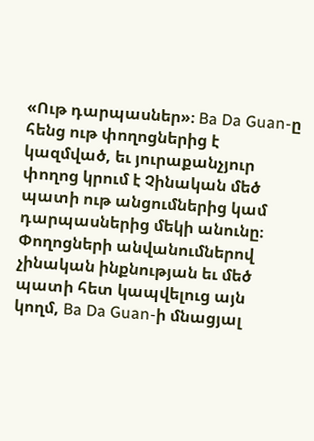«Ութ դարպասներ»։ Ba Da Guan-ը հենց ութ փողոցներից է կազմված, եւ յուրաքանչյուր փողոց կրում է Չինական մեծ պատի ութ անցումներից կամ դարպասներից մեկի անունը։ Փողոցների անվանումներով չինական ինքնության եւ մեծ պատի հետ կապվելուց այն կողմ, Ba Da Guan-ի մնացյալ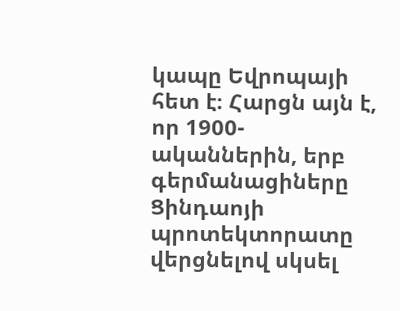կապը Եվրոպայի հետ է։ Հարցն այն է, որ 1900-ականներին, երբ գերմանացիները Ցինդաոյի պրոտեկտորատը վերցնելով սկսել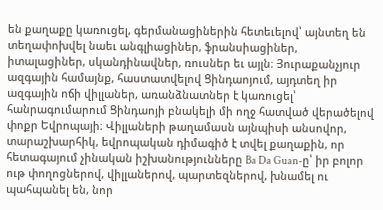են քաղաքը կառուցել, գերմանացիներին հետեւելով՝ այնտեղ են տեղափոխվել նաեւ անգլիացիներ, ֆրանսիացիներ, իտալացիներ, սկանդինավներ, ռուսներ եւ այլն։ Յուրաքանչյուր ազգային համայնք, հաստատվելով Ցինդաոյում, այդտեղ իր ազգային ոճի վիլլաներ, առանձնատներ է կառուցել՝ հանրագումարում Ցինդաոյի բնակելի մի ողջ հատված վերածելով փոքր Եվրոպայի։ Վիլլաների թաղամասն այնպիսի անսովոր, տարաշխարհիկ, եվրոպական դիմագիծ է տվել քաղաքին, որ հետագայում չինական իշխանությունները Ba Da Guan-ը՝ իր բոլոր ութ փողոցներով, վիլլաներով, պարտեզներով, խնամել ու պահպանել են, նոր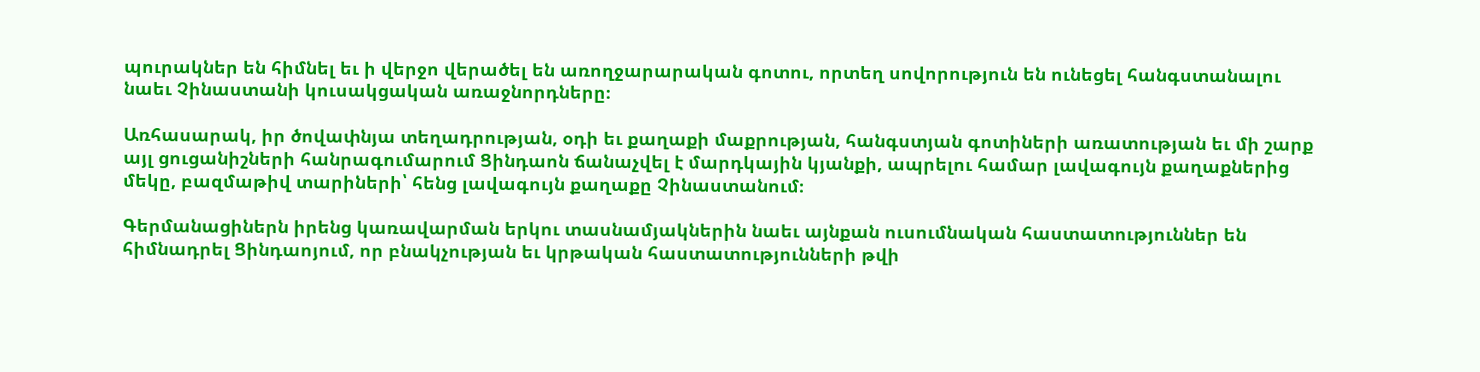պուրակներ են հիմնել եւ ի վերջո վերածել են առողջարարական գոտու, որտեղ սովորություն են ունեցել հանգստանալու նաեւ Չինաստանի կուսակցական առաջնորդները։

Առհասարակ, իր ծովափնյա տեղադրության, օդի եւ քաղաքի մաքրության, հանգստյան գոտիների առատության եւ մի շարք այլ ցուցանիշների հանրագումարում Ցինդաոն ճանաչվել է մարդկային կյանքի, ապրելու համար լավագույն քաղաքներից մեկը, բազմաթիվ տարիների՝ հենց լավագույն քաղաքը Չինաստանում։

Գերմանացիներն իրենց կառավարման երկու տասնամյակներին նաեւ այնքան ուսումնական հաստատություններ են հիմնադրել Ցինդաոյում, որ բնակչության եւ կրթական հաստատությունների թվի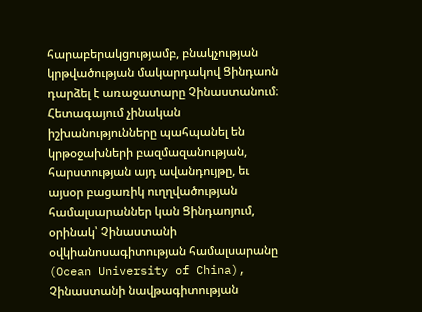հարաբերակցությամբ, բնակչության կրթվածության մակարդակով Ցինդաոն դարձել է առաջատարը Չինաստանում։ Հետագայում չինական իշխանությունները պահպանել են կրթօջախների բազմազանության, հարստության այդ ավանդույթը, եւ այսօր բացառիկ ուղղվածության համալսարաններ կան Ցինդաոյում, օրինակ՝ Չինաստանի օվկիանոսագիտության համալսարանը (Ocean University of China), Չինաստանի նավթագիտության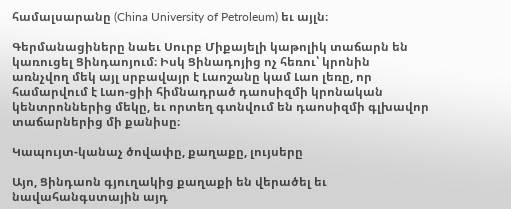համալսարանը (China University of Petroleum) եւ այլն։

Գերմանացիները նաեւ Սուրբ Միքայելի կաթոլիկ տաճարն են կառուցել Ցինդաոյում։ Իսկ Ցինադոյից ոչ հեռու՝ կրոնին առնչվող մեկ այլ սրբավայր է Լաոշանը կամ Լաո լեռը, որ համարվում է Լաո-ցիի հիմնադրած դաոսիզմի կրոնական կենտրոններից մեկը, եւ որտեղ գտնվում են դաոսիզմի գլխավոր տաճարներից մի քանիսը։

Կապույտ-կանաչ ծովափը, քաղաքը, լույսերը

Այո, Ցինդաոն գյուղակից քաղաքի են վերածել եւ նավահանգստային այդ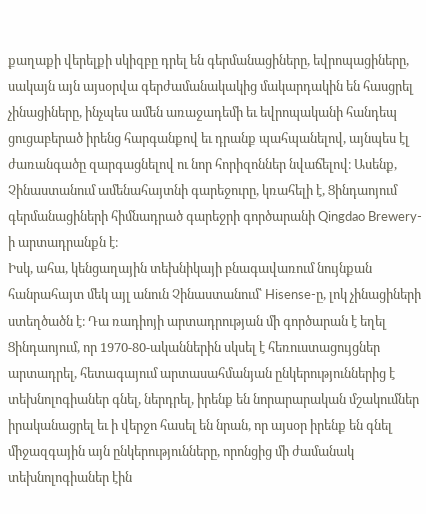քաղաքի վերելքի սկիզբը դրել են գերմանացիները, եվրոպացիները, սակայն այն այսօրվա գերժամանակակից մակարդակին են հասցրել չինացիները, ինչպես ամեն առաջադեմի եւ եվրոպականի հանդեպ ցուցաբերած իրենց հարգանքով եւ դրանք պահպանելով, այնպես էլ ժառանգածը զարգացնելով ու նոր հորիզոններ նվաճելով։ Ասենք, Չինաստանում ամենահայտնի գարեջուրը, կռահելի է, Ցինդաոյում գերմանացիների հիմնադրած գարեջրի գործարանի Qingdao Brewery-ի արտադրանքն է։
Իսկ, ահա, կենցաղային տեխնիկայի բնագավառում նույնքան հանրահայտ մեկ այլ անուն Չինաստանում՝ Hisense-ը, լոկ չինացիների ստեղծածն է։ Դա ռադիոյի արտադրության մի գործարան է եղել Ցինդաոյում, որ 1970-80-ականներին սկսել է հեռուստացույցներ արտադրել, հետագայում արտասահմանյան ընկերություններից է տեխնոլոգիաներ գնել, ներդրել, իրենք են նորարարական մշակումներ իրականացրել եւ ի վերջո հասել են նրան, որ այսօր իրենք են գնել միջազգային այն ընկերությունները, որոնցից մի ժամանակ տեխնոլոգիաներ էին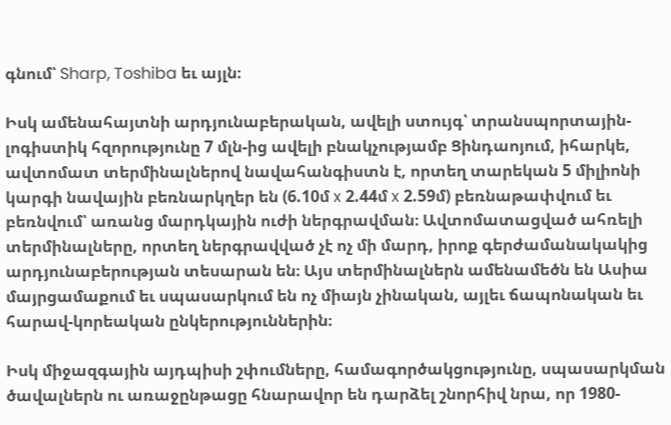գնում՝ Sharp, Toshiba եւ այլն։

Իսկ ամենահայտնի արդյունաբերական, ավելի ստույգ՝ տրանսպորտային-լոգիստիկ հզորությունը 7 մլն-ից ավելի բնակչությամբ Ցինդաոյում, իհարկե, ավտոմատ տերմինալներով նավահանգիստն է, որտեղ տարեկան 5 միլիոնի կարգի նավային բեռնարկղեր են (6.10մ x 2.44մ x 2.59մ) բեռնաթափվում եւ բեռնվում՝ առանց մարդկային ուժի ներգրավման։ Ավտոմատացված ահռելի տերմինալները, որտեղ ներգրավված չէ ոչ մի մարդ, իրոք գերժամանակակից արդյունաբերության տեսարան են։ Այս տերմինալներն ամենամեծն են Ասիա մայրցամաքում եւ սպասարկում են ոչ միայն չինական, այլեւ ճապոնական եւ հարավ-կորեական ընկերություններին։

Իսկ միջազգային այդպիսի շփումները, համագործակցությունը, սպասարկման ծավալներն ու առաջընթացը հնարավոր են դարձել շնորհիվ նրա, որ 1980-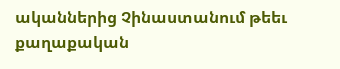ականներից Չինաստանում թեեւ քաղաքական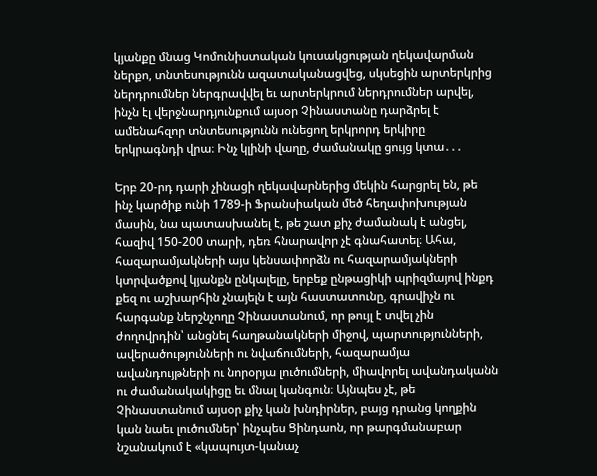կյանքը մնաց Կոմունիստական կուսակցության ղեկավարման ներքո, տնտեսությունն ազատականացվեց, սկսեցին արտերկրից ներդրումներ ներգրավվել եւ արտերկրում ներդրումներ արվել, ինչն էլ վերջնարդյունքում այսօր Չինաստանը դարձրել է ամենահզոր տնտեսությունն ունեցող երկրորդ երկիրը երկրագնդի վրա։ Ինչ կլինի վաղը, ժամանակը ցույց կտա․․․

Երբ 20-րդ դարի չինացի ղեկավարներից մեկին հարցրել են, թե ինչ կարծիք ունի 1789-ի Ֆրանսիական մեծ հեղափոխության մասին, նա պատասխանել է, թե շատ քիչ ժամանակ է անցել, հազիվ 150-200 տարի, դեռ հնարավոր չէ գնահատել։ Ահա, հազարամյակների այս կենսափորձն ու հազարամյակների կտրվածքով կյանքն ընկալելը, երբեք ընթացիկի պրիզմայով ինքդ քեզ ու աշխարհին չնայելն է այն հաստատունը, գրավիչն ու հարգանք ներշնչողը Չինաստանում, որ թույլ է տվել չին ժողովրդին՝ անցնել հաղթանակների միջով, պարտությունների, ավերածությունների ու նվաճումների, հազարամյա ավանդույթների ու նորօրյա լուծումների, միավորել ավանդականն ու ժամանակակիցը եւ մնալ կանգուն։ Այնպես չէ, թե Չինաստանում այսօր քիչ կան խնդիրներ, բայց դրանց կողքին կան նաեւ լուծումներ՝ ինչպես Ցինդաոն, որ թարգմանաբար նշանակում է «կապույտ-կանաչ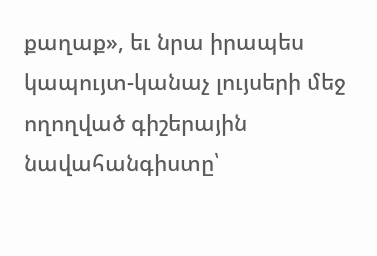քաղաք», եւ նրա իրապես կապույտ-կանաչ լույսերի մեջ ողողված գիշերային նավահանգիստը՝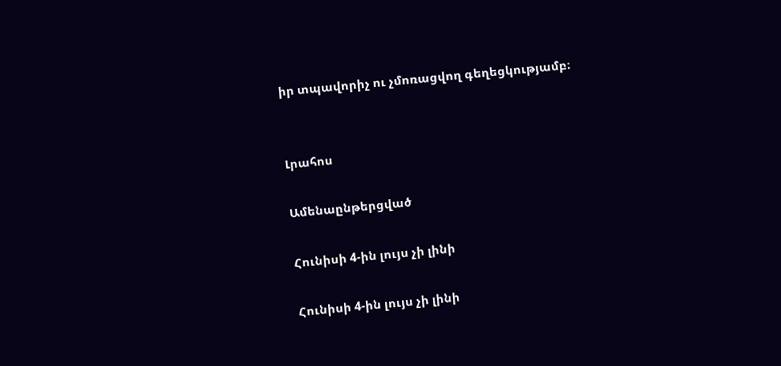իր տպավորիչ ու չմոռացվող գեղեցկությամբ։


Լրահոս

Ամենաընթերցված

Հունիսի 4-ին լույս չի լինի

Հունիսի 4-ին լույս չի լինի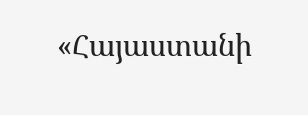«Հայաստանի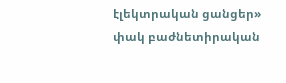էլեկտրական ցանցեր» փակ բաժնետիրական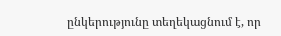ընկերությունը տեղեկացնում է, որ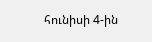հունիսի 4-ին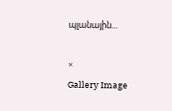պլանային...

×
Gallery Image